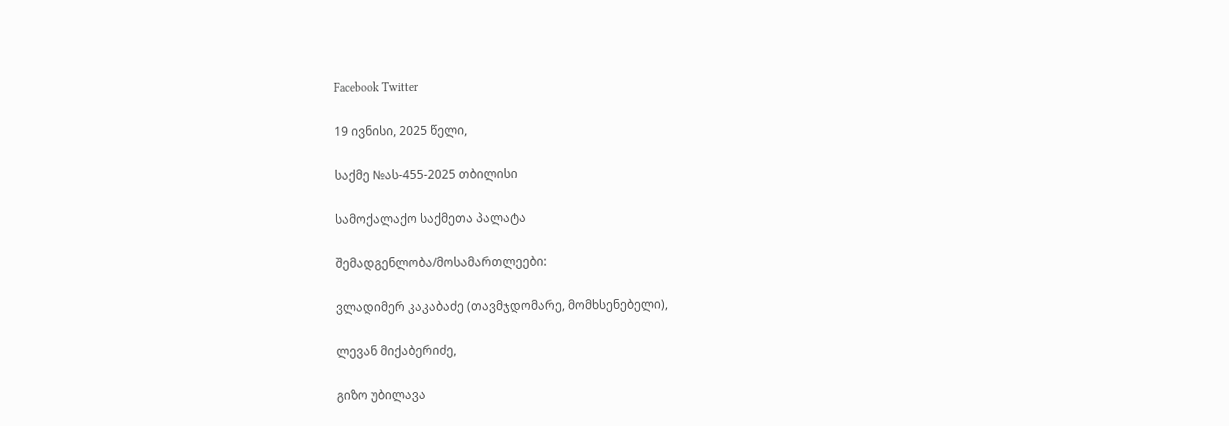Facebook Twitter

19 ივნისი, 2025 წელი,

საქმე №ას-455-2025 თბილისი

სამოქალაქო საქმეთა პალატა

შემადგენლობა/მოსამართლეები:

ვლადიმერ კაკაბაძე (თავმჯდომარე, მომხსენებელი),

ლევან მიქაბერიძე,

გიზო უბილავა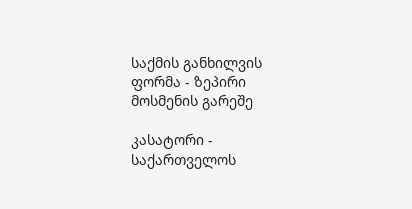საქმის განხილვის ფორმა - ზეპირი მოსმენის გარეშე

კასატორი - საქართველოს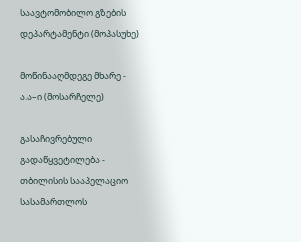საავტომობილო გზების დეპარტამენტი (მოპასუხე)

მოწინააღმდეგე მხარე - ა.ა–ი (მოსარჩელე)

გასაჩივრებული გადაწყვეტილება - თბილისის სააპელაციო სასამართლოს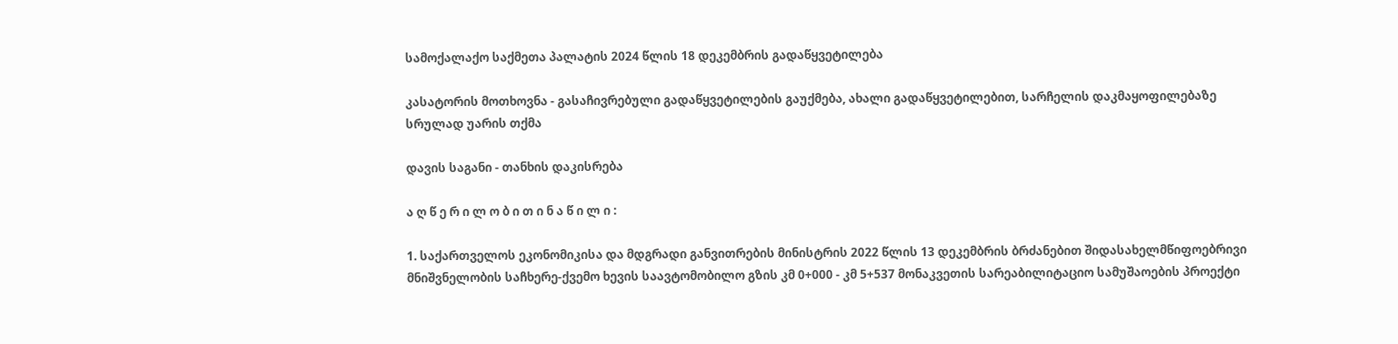სამოქალაქო საქმეთა პალატის 2024 წლის 18 დეკემბრის გადაწყვეტილება

კასატორის მოთხოვნა - გასაჩივრებული გადაწყვეტილების გაუქმება, ახალი გადაწყვეტილებით, სარჩელის დაკმაყოფილებაზე სრულად უარის თქმა

დავის საგანი - თანხის დაკისრება

ა ღ წ ე რ ი ლ ო ბ ი თ ი ნ ა წ ი ლ ი :

1. საქართველოს ეკონომიკისა და მდგრადი განვითრების მინისტრის 2022 წლის 13 დეკემბრის ბრძანებით შიდასახელმწიფოებრივი მნიშვნელობის საჩხერე-ქვემო ხევის საავტომობილო გზის კმ 0+000 - კმ 5+537 მონაკვეთის სარეაბილიტაციო სამუშაოების პროექტი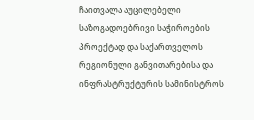ჩაითვალა აუცილებელი საზოგადოებრივი საჭიროების პროექტად და საქართველოს რეგიონული განვითარებისა და ინფრასტრუქტურის სამინისტროს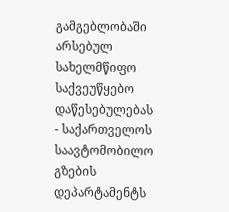გამგებლობაში არსებულ სახელმწიფო საქვეუწყებო დაწესებულებას - საქართველოს საავტომობილო გზების დეპარტამენტს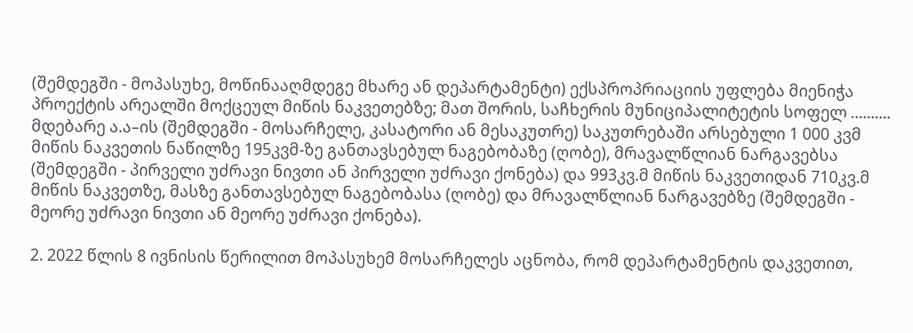(შემდეგში - მოპასუხე, მოწინააღმდეგე მხარე ან დეპარტამენტი) ექსპროპრიაციის უფლება მიენიჭა პროექტის არეალში მოქცეულ მიწის ნაკვეთებზე; მათ შორის, საჩხერის მუნიციპალიტეტის სოფელ .......... მდებარე ა.ა–ის (შემდეგში - მოსარჩელე, კასატორი ან მესაკუთრე) საკუთრებაში არსებული 1 000 კვმ მიწის ნაკვეთის ნაწილზე 195კვმ-ზე განთავსებულ ნაგებობაზე (ღობე), მრავალწლიან ნარგავებსა (შემდეგში - პირველი უძრავი ნივთი ან პირველი უძრავი ქონება) და 993კვ.მ მიწის ნაკვეთიდან 710კვ.მ მიწის ნაკვეთზე, მასზე განთავსებულ ნაგებობასა (ღობე) და მრავალწლიან ნარგავებზე (შემდეგში - მეორე უძრავი ნივთი ან მეორე უძრავი ქონება).

2. 2022 წლის 8 ივნისის წერილით მოპასუხემ მოსარჩელეს აცნობა, რომ დეპარტამენტის დაკვეთით,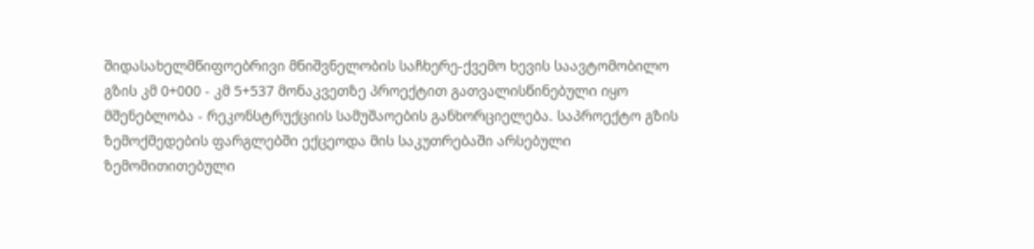შიდასახელმწიფოებრივი მნიშვნელობის საჩხერე-ქვემო ხევის საავტომობილო გზის კმ 0+000 - კმ 5+537 მონაკვეთზე პროექტით გათვალისწინებული იყო მშენებლობა - რეკონსტრუქციის სამუშაოების განხორციელება. საპროექტო გზის ზემოქმედების ფარგლებში ექცეოდა მის საკუთრებაში არსებული ზემომითითებული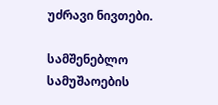უძრავი ნივთები.

სამშენებლო სამუშაოების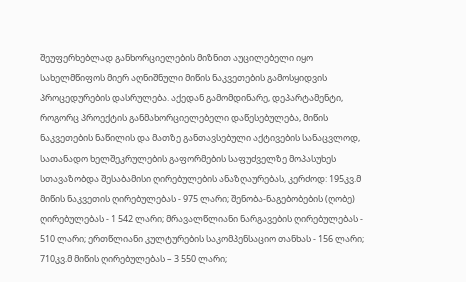შეუფერხებლად განხორციელების მიზნით აუცილებელი იყო სახელმწიფოს მიერ აღნიშნული მიწის ნაკვეთების გამოსყიდვის პროცედურების დასრულება. აქედან გამომდინარე, დეპარტამენტი, როგორც პროექტის განმახორციელებელი დაწესებულება, მიწის ნაკვეთების ნაწილის და მათზე განთავსებული აქტივების სანაცვლოდ, სათანადო ხელშეკრულების გაფორმების საფუძველზე მოპასუხეს სთავაზობდა შესაბამისი ღირებულების ანაზღაურებას, კერძოდ: 195კვ.მ მიწის ნაკვეთის ღირებულებას - 975 ლარი; შენობა-ნაგებობების (ღობე) ღირებულებას - 1 542 ლარი; მრავალწლიანი ნარგავების ღირებულებას - 510 ლარი; ერთწლიანი კულტურების საკომპენსაციო თანხას - 156 ლარი; 710კვ.მ მიწის ღირებულებას – 3 550 ლარი;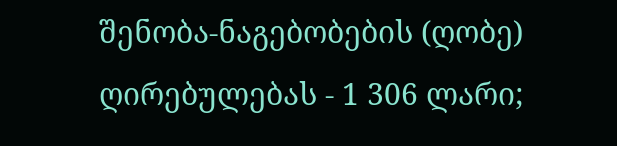შენობა-ნაგებობების (ღობე) ღირებულებას - 1 306 ლარი;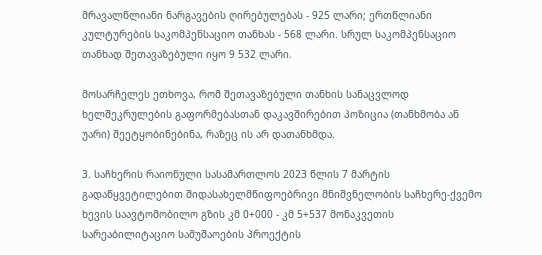მრავალწლიანი ნარგავების ღირებულებას - 925 ლარი; ერთწლიანი კულტურების საკომპენსაციო თანხას - 568 ლარი. სრულ საკომპენსაციო თანხად შეთავაზებული იყო 9 532 ლარი.

მოსარჩელეს ეთხოვა, რომ შეთავაზებული თანხის სანაცვლოდ ხელშეკრულების გაფორმებასთან დაკავშირებით პოზიცია (თანხმობა ან უარი) შეეტყობინებინა, რაზეც ის არ დათანხმდა.

3. საჩხერის რაიონული სასამართლოს 2023 წლის 7 მარტის გადაწყვეტილებით შიდასახელმწიფოებრივი მნიშვნელობის საჩხერე-ქვემო ხევის საავტომობილო გზის კმ 0+000 - კმ 5+537 მონაკვეთის სარეაბილიტაციო სამუშაოების პროექტის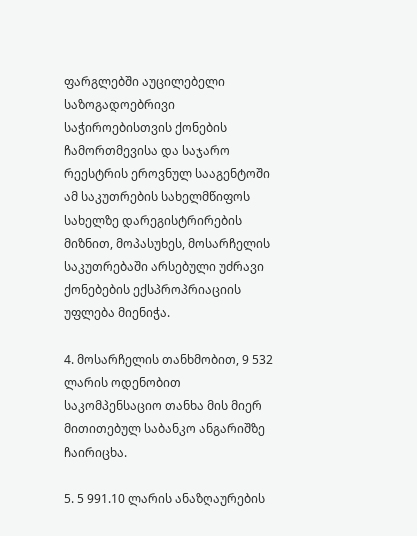ფარგლებში აუცილებელი საზოგადოებრივი საჭიროებისთვის ქონების ჩამორთმევისა და საჯარო რეესტრის ეროვნულ სააგენტოში ამ საკუთრების სახელმწიფოს სახელზე დარეგისტრირების მიზნით, მოპასუხეს, მოსარჩელის საკუთრებაში არსებული უძრავი ქონებების ექსპროპრიაციის უფლება მიენიჭა.

4. მოსარჩელის თანხმობით, 9 532 ლარის ოდენობით საკომპენსაციო თანხა მის მიერ მითითებულ საბანკო ანგარიშზე ჩაირიცხა.

5. 5 991.10 ლარის ანაზღაურების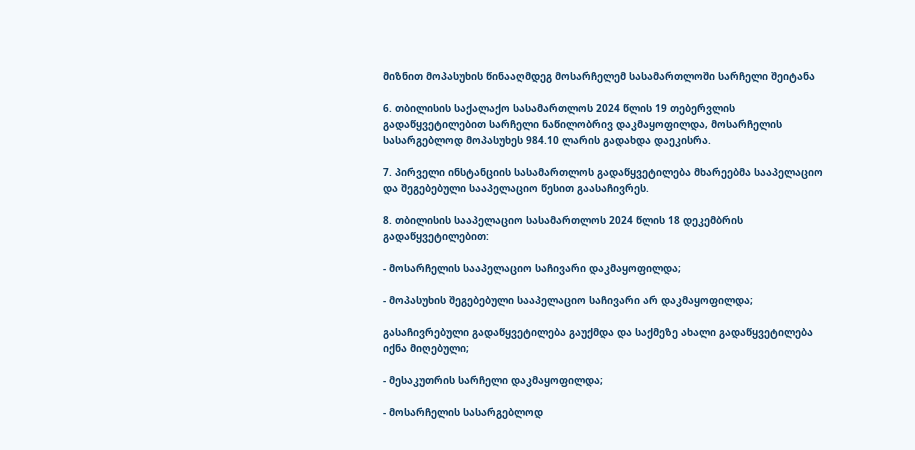მიზნით მოპასუხის წინააღმდეგ მოსარჩელემ სასამართლოში სარჩელი შეიტანა

6. თბილისის საქალაქო სასამართლოს 2024 წლის 19 თებერვლის გადაწყვეტილებით სარჩელი ნაწილობრივ დაკმაყოფილდა, მოსარჩელის სასარგებლოდ მოპასუხეს 984.10 ლარის გადახდა დაეკისრა.

7. პირველი ინსტანციის სასამართლოს გადაწყვეტილება მხარეებმა სააპელაციო და შეგებებული სააპელაციო წესით გაასაჩივრეს.

8. თბილისის სააპელაციო სასამართლოს 2024 წლის 18 დეკემბრის გადაწყვეტილებით:

- მოსარჩელის სააპელაციო საჩივარი დაკმაყოფილდა;

- მოპასუხის შეგებებული სააპელაციო საჩივარი არ დაკმაყოფილდა;

გასაჩივრებული გადაწყვეტილება გაუქმდა და საქმეზე ახალი გადაწყვეტილება იქნა მიღებული;

- მესაკუთრის სარჩელი დაკმაყოფილდა;

- მოსარჩელის სასარგებლოდ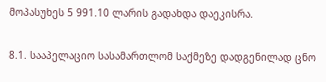მოპასუხეს 5 991.10 ლარის გადახდა დაეკისრა.

8.1. სააპელაციო სასამართლომ საქმეზე დადგენილად ცნო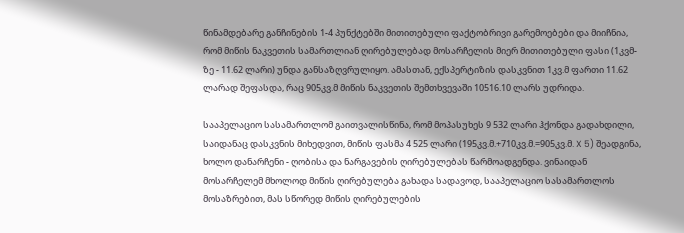წინამდებარე განჩინების 1-4 პუნქტებში მითითებული ფაქტობრივი გარემოებები და მიიჩნია, რომ მიწის ნაკვეთის სამართლიან ღირებულებად მოსარჩელის მიერ მითითებული ფასი (1კვმ-ზე - 11.62 ლარი) უნდა განსაზღვრულიყო. ამასთან, ექსპერტიზის დასკვნით 1კვ.მ ფართი 11.62 ლარად შეფასდა, რაც 905კვ.მ მიწის ნაკვეთის შემთხვევაში 10516.10 ლარს უდრიდა.

სააპელაციო სასამართლომ გაითვალისწინა, რომ მოპასუხეს 9 532 ლარი ჰქონდა გადახდილი, საიდანაც დასკვნის მიხედვით, მიწის ფასმა 4 525 ლარი (195კვ.მ.+710კვ.მ.=905კვ.მ. X 5) შეადგინა, ხოლო დანარჩენი - ღობისა და ნარგავების ღირებულებას წარმოადგენდა. ვინაიდან მოსარჩელემ მხოლოდ მიწის ღირებულება გახადა სადავოდ, სააპელაციო სასამართლოს მოსაზრებით, მას სწორედ მიწის ღირებულების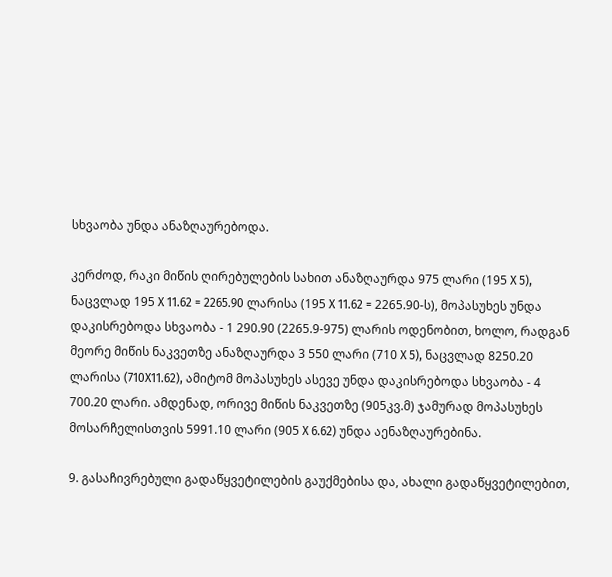სხვაობა უნდა ანაზღაურებოდა.

კერძოდ, რაკი მიწის ღირებულების სახით ანაზღაურდა 975 ლარი (195 X 5), ნაცვლად 195 X 11.62 = 2265.90 ლარისა (195 X 11.62 = 2265.90-ს), მოპასუხეს უნდა დაკისრებოდა სხვაობა - 1 290.90 (2265.9-975) ლარის ოდენობით, ხოლო, რადგან მეორე მიწის ნაკვეთზე ანაზღაურდა 3 550 ლარი (710 X 5), ნაცვლად 8250.20 ლარისა (710X11.62), ამიტომ მოპასუხეს ასევე უნდა დაკისრებოდა სხვაობა - 4 700.20 ლარი. ამდენად, ორივე მიწის ნაკვეთზე (905კვ.მ) ჯამურად მოპასუხეს მოსარჩელისთვის 5991.10 ლარი (905 X 6.62) უნდა აენაზღაურებინა.

9. გასაჩივრებული გადაწყვეტილების გაუქმებისა და, ახალი გადაწყვეტილებით,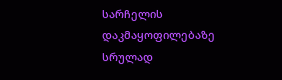სარჩელის დაკმაყოფილებაზე სრულად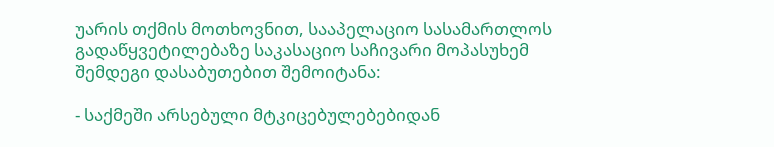უარის თქმის მოთხოვნით, სააპელაციო სასამართლოს გადაწყვეტილებაზე საკასაციო საჩივარი მოპასუხემ შემდეგი დასაბუთებით შემოიტანა:

- საქმეში არსებული მტკიცებულებებიდან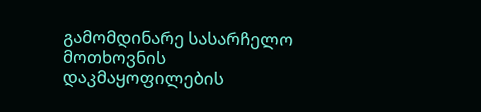გამომდინარე სასარჩელო მოთხოვნის დაკმაყოფილების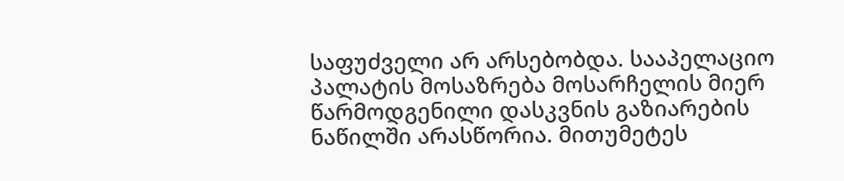საფუძველი არ არსებობდა. სააპელაციო პალატის მოსაზრება მოსარჩელის მიერ წარმოდგენილი დასკვნის გაზიარების ნაწილში არასწორია. მითუმეტეს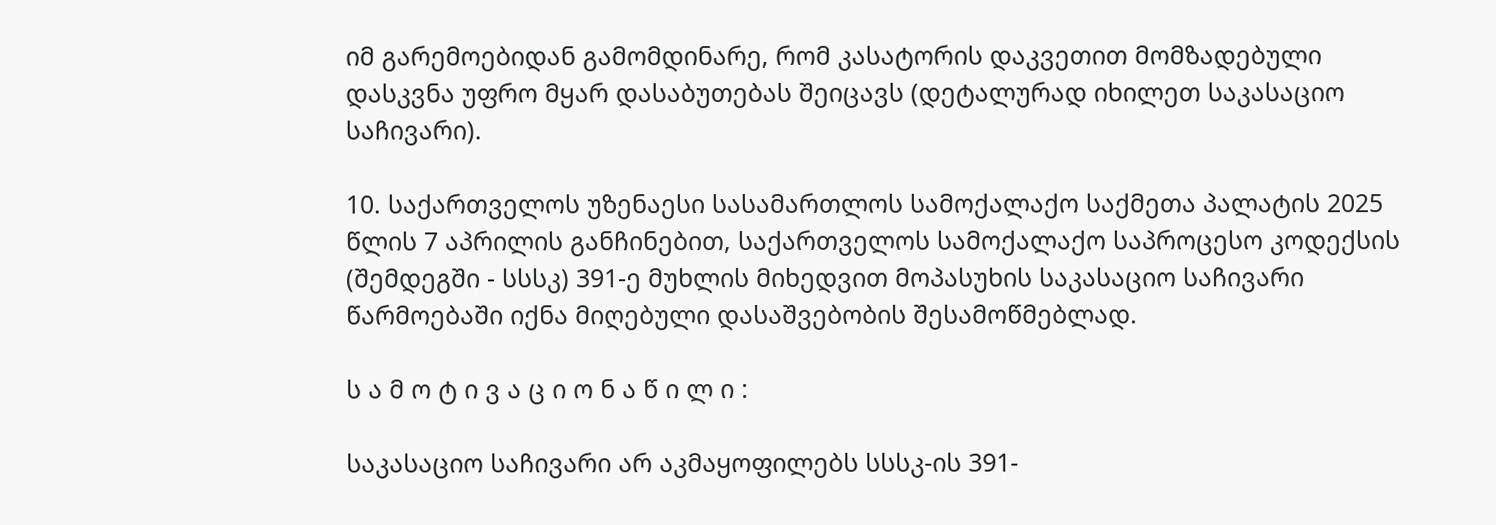იმ გარემოებიდან გამომდინარე, რომ კასატორის დაკვეთით მომზადებული დასკვნა უფრო მყარ დასაბუთებას შეიცავს (დეტალურად იხილეთ საკასაციო საჩივარი).

10. საქართველოს უზენაესი სასამართლოს სამოქალაქო საქმეთა პალატის 2025 წლის 7 აპრილის განჩინებით, საქართველოს სამოქალაქო საპროცესო კოდექსის (შემდეგში - სსსკ) 391-ე მუხლის მიხედვით მოპასუხის საკასაციო საჩივარი წარმოებაში იქნა მიღებული დასაშვებობის შესამოწმებლად.

ს ა მ ო ტ ი ვ ა ც ი ო ნ ა წ ი ლ ი :

საკასაციო საჩივარი არ აკმაყოფილებს სსსკ-ის 391-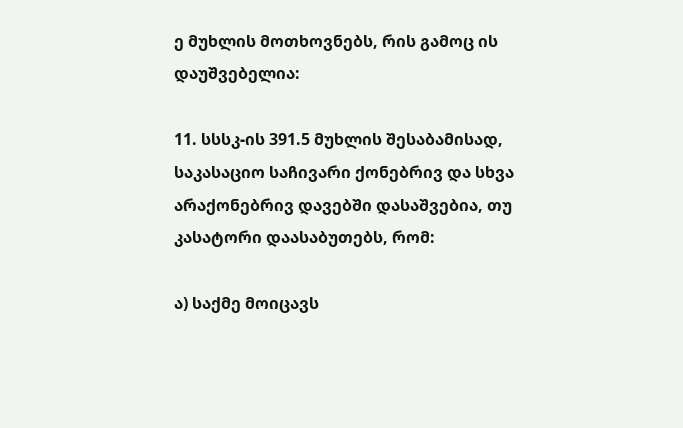ე მუხლის მოთხოვნებს, რის გამოც ის დაუშვებელია:

11. სსსკ-ის 391.5 მუხლის შესაბამისად, საკასაციო საჩივარი ქონებრივ და სხვა არაქონებრივ დავებში დასაშვებია, თუ კასატორი დაასაბუთებს, რომ:

ა) საქმე მოიცავს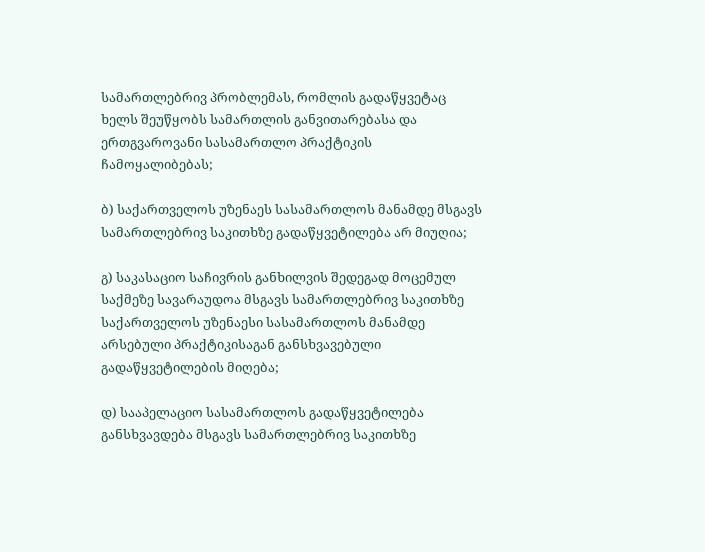სამართლებრივ პრობლემას, რომლის გადაწყვეტაც ხელს შეუწყობს სამართლის განვითარებასა და ერთგვაროვანი სასამართლო პრაქტიკის ჩამოყალიბებას;

ბ) საქართველოს უზენაეს სასამართლოს მანამდე მსგავს სამართლებრივ საკითხზე გადაწყვეტილება არ მიუღია;

გ) საკასაციო საჩივრის განხილვის შედეგად მოცემულ საქმეზე სავარაუდოა მსგავს სამართლებრივ საკითხზე საქართველოს უზენაესი სასამართლოს მანამდე არსებული პრაქტიკისაგან განსხვავებული გადაწყვეტილების მიღება;

დ) სააპელაციო სასამართლოს გადაწყვეტილება განსხვავდება მსგავს სამართლებრივ საკითხზე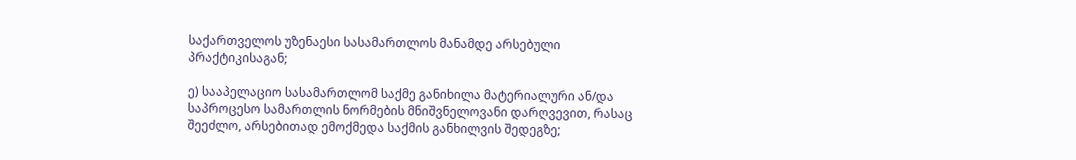საქართველოს უზენაესი სასამართლოს მანამდე არსებული პრაქტიკისაგან;

ე) სააპელაციო სასამართლომ საქმე განიხილა მატერიალური ან/და საპროცესო სამართლის ნორმების მნიშვნელოვანი დარღვევით, რასაც შეეძლო, არსებითად ემოქმედა საქმის განხილვის შედეგზე;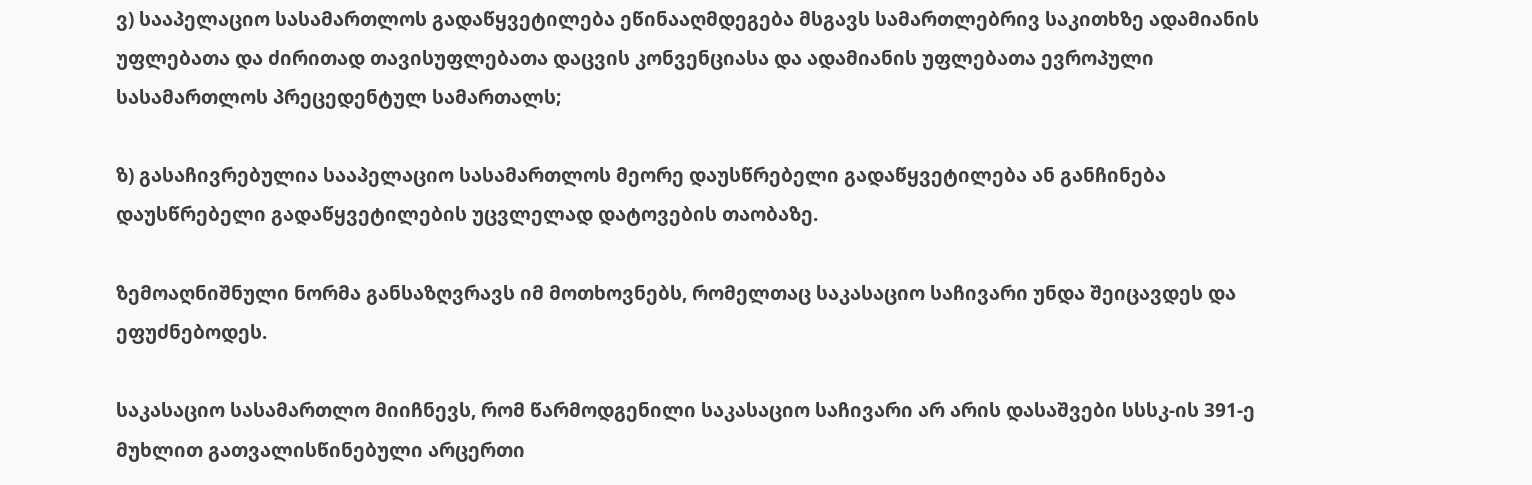ვ) სააპელაციო სასამართლოს გადაწყვეტილება ეწინააღმდეგება მსგავს სამართლებრივ საკითხზე ადამიანის უფლებათა და ძირითად თავისუფლებათა დაცვის კონვენციასა და ადამიანის უფლებათა ევროპული სასამართლოს პრეცედენტულ სამართალს;

ზ) გასაჩივრებულია სააპელაციო სასამართლოს მეორე დაუსწრებელი გადაწყვეტილება ან განჩინება დაუსწრებელი გადაწყვეტილების უცვლელად დატოვების თაობაზე.

ზემოაღნიშნული ნორმა განსაზღვრავს იმ მოთხოვნებს, რომელთაც საკასაციო საჩივარი უნდა შეიცავდეს და ეფუძნებოდეს.

საკასაციო სასამართლო მიიჩნევს, რომ წარმოდგენილი საკასაციო საჩივარი არ არის დასაშვები სსსკ-ის 391-ე მუხლით გათვალისწინებული არცერთი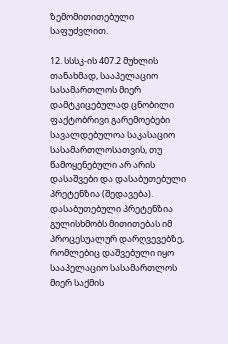ზემომითითებული საფუძვლით.

12. სსსკ-ის 407.2 მუხლის თანახმად, სააპელაციო სასამართლოს მიერ დამტკიცებულად ცნობილი ფაქტობრივი გარემოებები სავალდებულოა საკასაციო სასამართლოსათვის, თუ წამოყენებული არ არის დასაშვები და დასაბუთებული პრეტენზია (შედავება). დასაბუთებული პრეტენზია გულისხმობს მითითებას იმ პროცესუალურ დარღვევებზე, რომლებიც დაშვებული იყო სააპელაციო სასამართლოს მიერ საქმის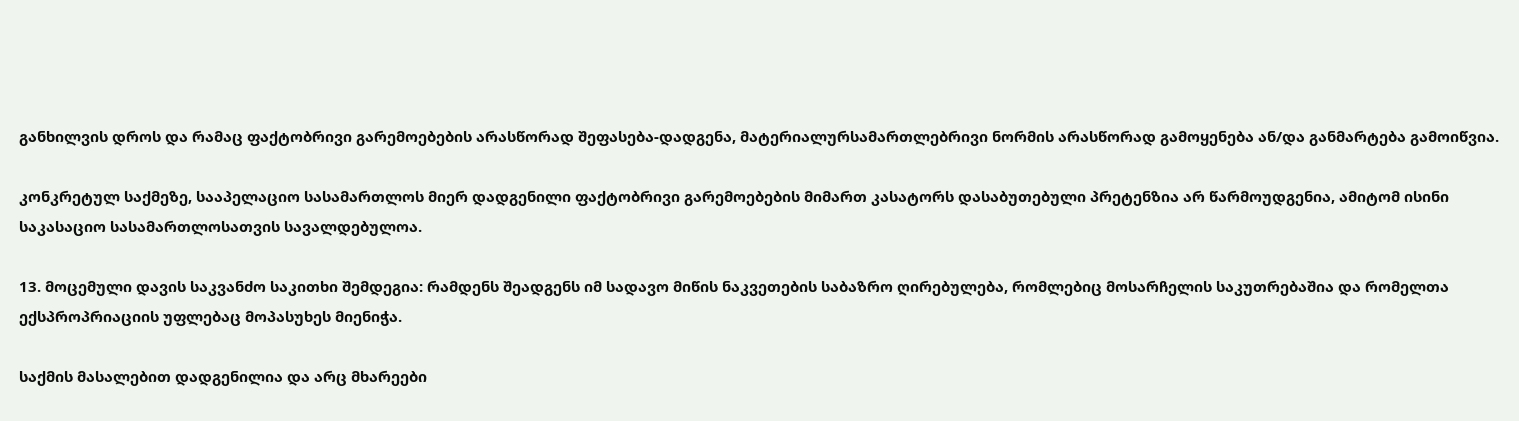განხილვის დროს და რამაც ფაქტობრივი გარემოებების არასწორად შეფასება-დადგენა, მატერიალურსამართლებრივი ნორმის არასწორად გამოყენება ან/და განმარტება გამოიწვია.

კონკრეტულ საქმეზე, სააპელაციო სასამართლოს მიერ დადგენილი ფაქტობრივი გარემოებების მიმართ კასატორს დასაბუთებული პრეტენზია არ წარმოუდგენია, ამიტომ ისინი საკასაციო სასამართლოსათვის სავალდებულოა.

13. მოცემული დავის საკვანძო საკითხი შემდეგია: რამდენს შეადგენს იმ სადავო მიწის ნაკვეთების საბაზრო ღირებულება, რომლებიც მოსარჩელის საკუთრებაშია და რომელთა ექსპროპრიაციის უფლებაც მოპასუხეს მიენიჭა.

საქმის მასალებით დადგენილია და არც მხარეები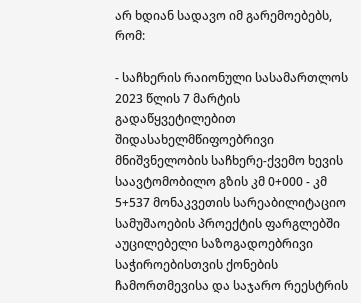არ ხდიან სადავო იმ გარემოებებს, რომ:

- საჩხერის რაიონული სასამართლოს 2023 წლის 7 მარტის გადაწყვეტილებით შიდასახელმწიფოებრივი მნიშვნელობის საჩხერე-ქვემო ხევის საავტომობილო გზის კმ 0+000 - კმ 5+537 მონაკვეთის სარეაბილიტაციო სამუშაოების პროექტის ფარგლებში აუცილებელი საზოგადოებრივი საჭიროებისთვის ქონების ჩამორთმევისა და საჯარო რეესტრის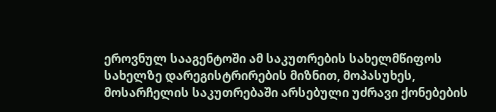ეროვნულ სააგენტოში ამ საკუთრების სახელმწიფოს სახელზე დარეგისტრირების მიზნით, მოპასუხეს, მოსარჩელის საკუთრებაში არსებული უძრავი ქონებების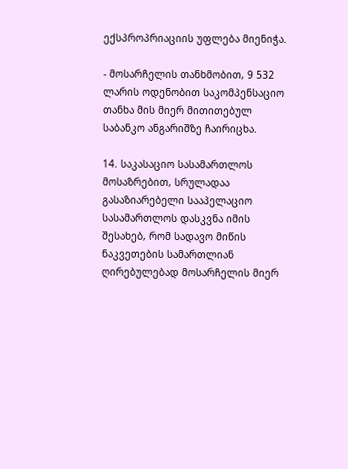ექსპროპრიაციის უფლება მიენიჭა.

- მოსარჩელის თანხმობით, 9 532 ლარის ოდენობით საკომპენსაციო თანხა მის მიერ მითითებულ საბანკო ანგარიშზე ჩაირიცხა.

14. საკასაციო სასამართლოს მოსაზრებით, სრულადაა გასაზიარებელი სააპელაციო სასამართლოს დასკვნა იმის შესახებ, რომ სადავო მიწის ნაკვეთების სამართლიან ღირებულებად მოსარჩელის მიერ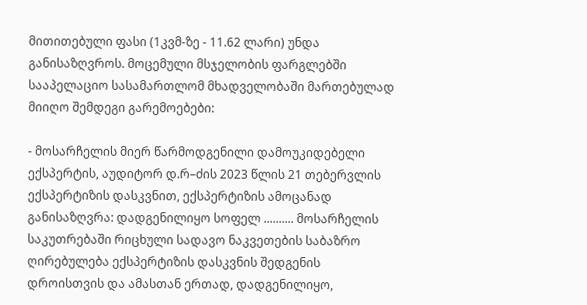მითითებული ფასი (1კვმ-ზე - 11.62 ლარი) უნდა განისაზღვროს. მოცემული მსჯელობის ფარგლებში სააპელაციო სასამართლომ მხადველობაში მართებულად მიიღო შემდეგი გარემოებები:

- მოსარჩელის მიერ წარმოდგენილი დამოუკიდებელი ექსპერტის, აუდიტორ დ.რ–ძის 2023 წლის 21 თებერვლის ექსპერტიზის დასკვნით, ექსპერტიზის ამოცანად განისაზღვრა: დადგენილიყო სოფელ .......... მოსარჩელის საკუთრებაში რიცხული სადავო ნაკვეთების საბაზრო ღირებულება ექსპერტიზის დასკვნის შედგენის დროისთვის და ამასთან ერთად, დადგენილიყო,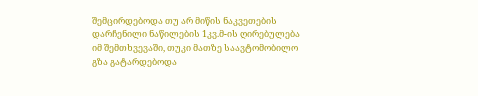შემცირდებოდა თუ არ მიწის ნაკვეთების დარჩენილი ნაწილების 1კვ.მ-ის ღირებულება იმ შემთხვევაში, თუკი მათზე საავტომობილო გზა გატარდებოდა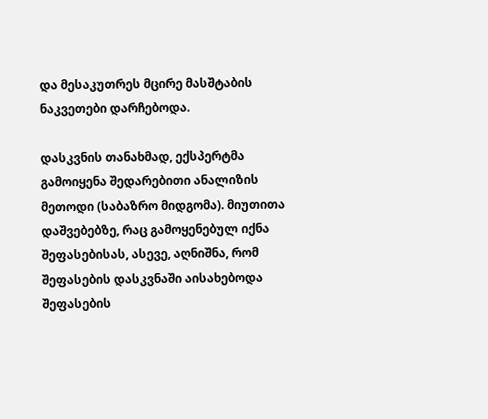და მესაკუთრეს მცირე მასშტაბის ნაკვეთები დარჩებოდა.

დასკვნის თანახმად, ექსპერტმა გამოიყენა შედარებითი ანალიზის მეთოდი (საბაზრო მიდგომა). მიუთითა დაშვებებზე, რაც გამოყენებულ იქნა შეფასებისას, ასევე, აღნიშნა, რომ შეფასების დასკვნაში აისახებოდა შეფასების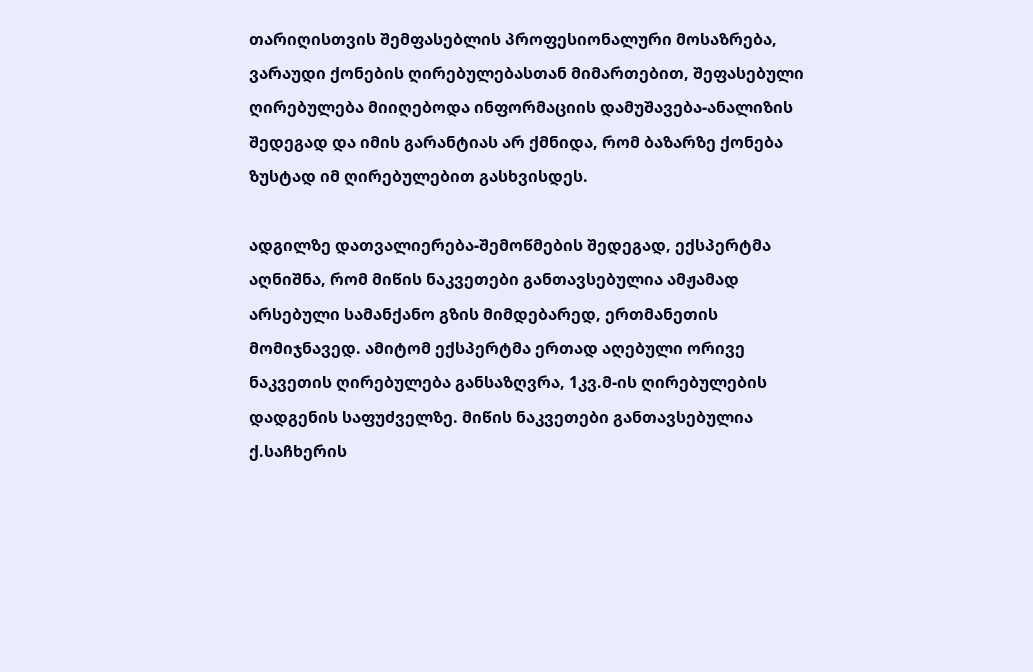თარიღისთვის შემფასებლის პროფესიონალური მოსაზრება, ვარაუდი ქონების ღირებულებასთან მიმართებით, შეფასებული ღირებულება მიიღებოდა ინფორმაციის დამუშავება-ანალიზის შედეგად და იმის გარანტიას არ ქმნიდა, რომ ბაზარზე ქონება ზუსტად იმ ღირებულებით გასხვისდეს.

ადგილზე დათვალიერება-შემოწმების შედეგად, ექსპერტმა აღნიშნა, რომ მიწის ნაკვეთები განთავსებულია ამჟამად არსებული სამანქანო გზის მიმდებარედ, ერთმანეთის მომიჯნავედ. ამიტომ ექსპერტმა ერთად აღებული ორივე ნაკვეთის ღირებულება განსაზღვრა, 1კვ.მ-ის ღირებულების დადგენის საფუძველზე. მიწის ნაკვეთები განთავსებულია ქ.საჩხერის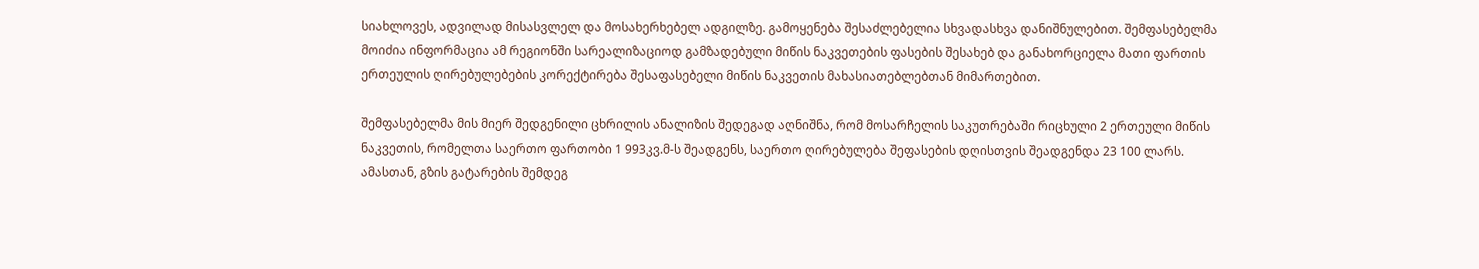სიახლოვეს, ადვილად მისასვლელ და მოსახერხებელ ადგილზე. გამოყენება შესაძლებელია სხვადასხვა დანიშნულებით. შემფასებელმა მოიძია ინფორმაცია ამ რეგიონში სარეალიზაციოდ გამზადებული მიწის ნაკვეთების ფასების შესახებ და განახორციელა მათი ფართის ერთეულის ღირებულებების კორექტირება შესაფასებელი მიწის ნაკვეთის მახასიათებლებთან მიმართებით.

შემფასებელმა მის მიერ შედგენილი ცხრილის ანალიზის შედეგად აღნიშნა, რომ მოსარჩელის საკუთრებაში რიცხული 2 ერთეული მიწის ნაკვეთის, რომელთა საერთო ფართობი 1 993კვ.მ-ს შეადგენს, საერთო ღირებულება შეფასების დღისთვის შეადგენდა 23 100 ლარს. ამასთან, გზის გატარების შემდეგ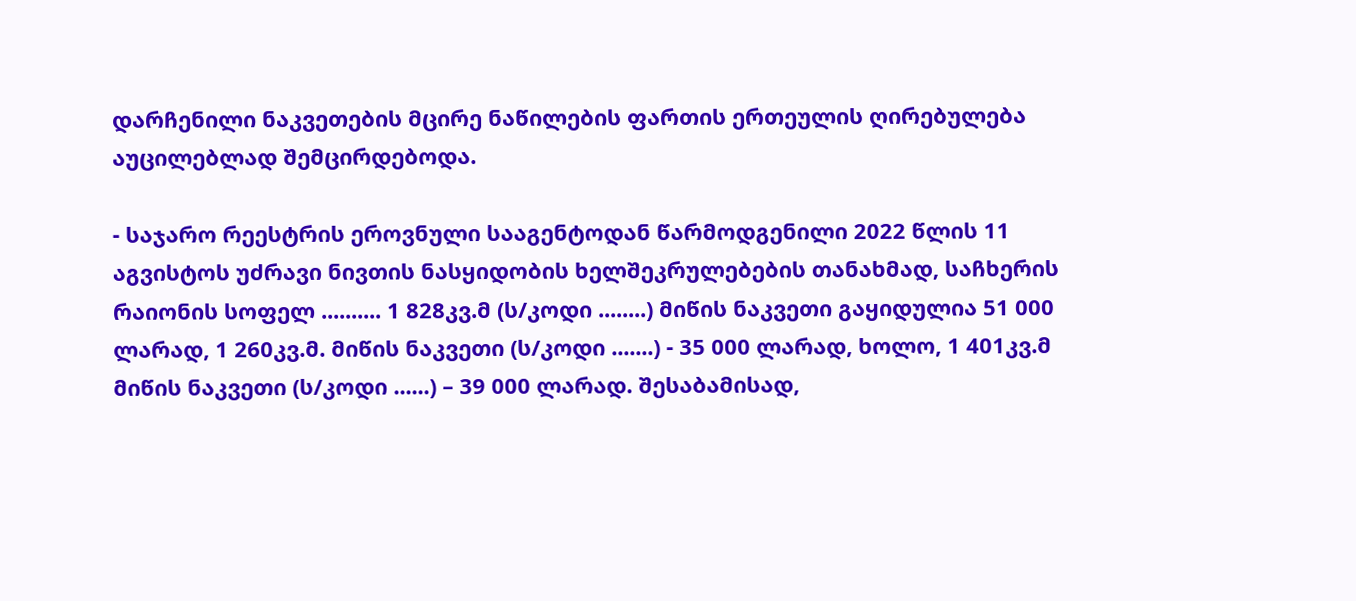დარჩენილი ნაკვეთების მცირე ნაწილების ფართის ერთეულის ღირებულება აუცილებლად შემცირდებოდა.

- საჯარო რეესტრის ეროვნული სააგენტოდან წარმოდგენილი 2022 წლის 11 აგვისტოს უძრავი ნივთის ნასყიდობის ხელშეკრულებების თანახმად, საჩხერის რაიონის სოფელ .......... 1 828კვ.მ (ს/კოდი ........) მიწის ნაკვეთი გაყიდულია 51 000 ლარად, 1 260კვ.მ. მიწის ნაკვეთი (ს/კოდი .......) - 35 000 ლარად, ხოლო, 1 401კვ.მ მიწის ნაკვეთი (ს/კოდი ......) – 39 000 ლარად. შესაბამისად,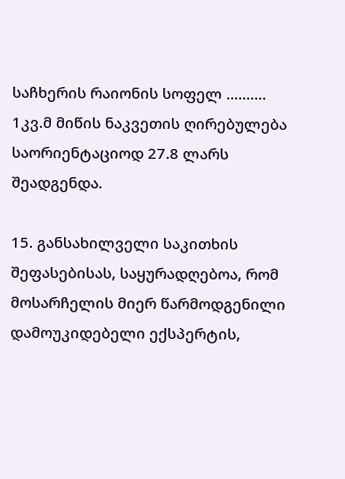საჩხერის რაიონის სოფელ .......... 1კვ.მ მიწის ნაკვეთის ღირებულება საორიენტაციოდ 27.8 ლარს შეადგენდა.

15. განსახილველი საკითხის შეფასებისას, საყურადღებოა, რომ მოსარჩელის მიერ წარმოდგენილი დამოუკიდებელი ექსპერტის,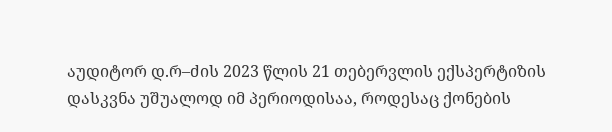აუდიტორ დ.რ–ძის 2023 წლის 21 თებერვლის ექსპერტიზის დასკვნა უშუალოდ იმ პერიოდისაა, როდესაც ქონების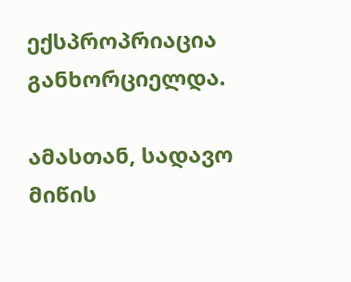ექსპროპრიაცია განხორციელდა.

ამასთან, სადავო მიწის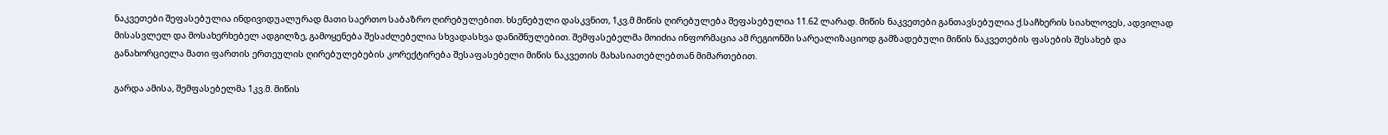ნაკვეთები შეფასებულია ინდივიდუალურად მათი საერთო საბაზრო ღირებულებით. ხსენებული დასკვნით, 1კვ.მ მიწის ღირებულება შეფასებულია 11.62 ლარად. მიწის ნაკვეთები განთავსებულია ქ.საჩხერის სიახლოვეს, ადვილად მისასვლელ და მოსახერხებელ ადგილზე, გამოყენება შესაძლებელია სხვადასხვა დანიშნულებით. შემფასებელმა მოიძია ინფორმაცია ამ რეგიონში სარეალიზაციოდ გამზადებული მიწის ნაკვეთების ფასების შესახებ და განახორციელა მათი ფართის ერთეულის ღირებულებების კორექტირება შესაფასებელი მიწის ნაკვეთის მახასიათებლებთან მიმართებით.

გარდა ამისა, შემფასებელმა 1კვ.მ. მიწის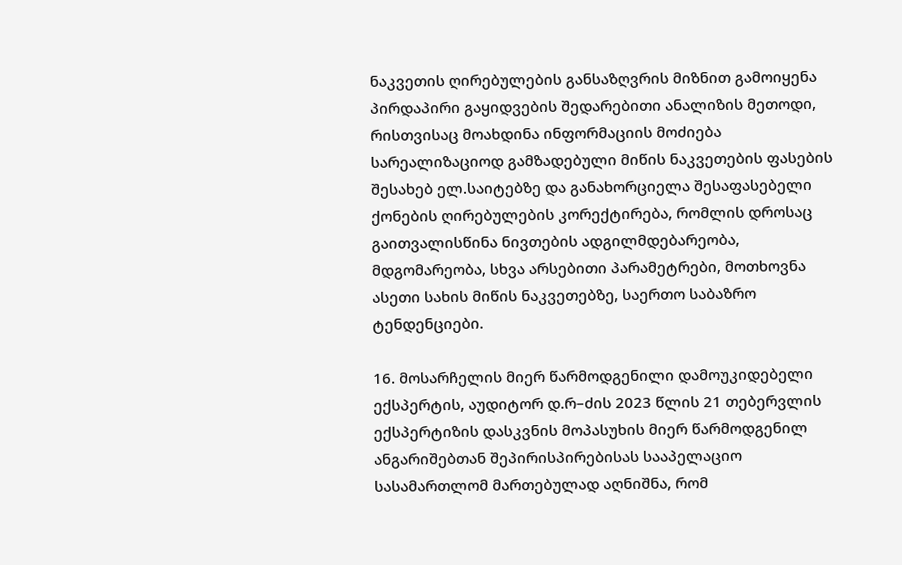ნაკვეთის ღირებულების განსაზღვრის მიზნით გამოიყენა პირდაპირი გაყიდვების შედარებითი ანალიზის მეთოდი, რისთვისაც მოახდინა ინფორმაციის მოძიება სარეალიზაციოდ გამზადებული მიწის ნაკვეთების ფასების შესახებ ელ.საიტებზე და განახორციელა შესაფასებელი ქონების ღირებულების კორექტირება, რომლის დროსაც გაითვალისწინა ნივთების ადგილმდებარეობა, მდგომარეობა, სხვა არსებითი პარამეტრები, მოთხოვნა ასეთი სახის მიწის ნაკვეთებზე, საერთო საბაზრო ტენდენციები.

16. მოსარჩელის მიერ წარმოდგენილი დამოუკიდებელი ექსპერტის, აუდიტორ დ.რ–ძის 2023 წლის 21 თებერვლის ექსპერტიზის დასკვნის მოპასუხის მიერ წარმოდგენილ ანგარიშებთან შეპირისპირებისას სააპელაციო სასამართლომ მართებულად აღნიშნა, რომ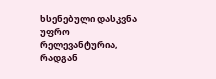ხსენებული დასკვნა უფრო რელევანტურია, რადგან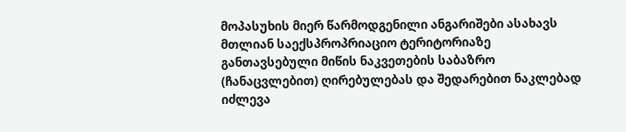მოპასუხის მიერ წარმოდგენილი ანგარიშები ასახავს მთლიან საექსპროპრიაციო ტერიტორიაზე განთავსებული მიწის ნაკვეთების საბაზრო (ჩანაცვლებით) ღირებულებას და შედარებით ნაკლებად იძლევა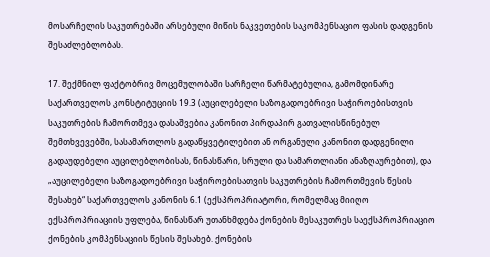მოსარჩელის საკუთრებაში არსებული მიწის ნაკვეთების საკომპენსაციო ფასის დადგენის შესაძლებლობას.

17. შექმნილ ფაქტობრივ მოცემულობაში სარჩელი წარმატებულია, გამომდინარე საქართველოს კონსტიტუციის 19.3 (აუცილებელი საზოგადოებრივი საჭიროებისთვის საკუთრების ჩამორთმევა დასაშვებია კანონით პირდაპირ გათვალისწინებულ შემთხვევებში, სასამართლოს გადაწყვეტილებით ან ორგანული კანონით დადგენილი გადაუდებელი აუცილებლობისას, წინასწარი, სრული და სამართლიანი ანაზღაურებით), და „აუცილებელი საზოგადოებრივი საჭიროებისათვის საკუთრების ჩამორთმევის წესის შესახებ“ საქართველოს კანონის 6.1 (ექსპროპრიატორი, რომელმაც მიიღო ექსპროპრიაციის უფლება, წინასწარ უთანხმდება ქონების მესაკუთრეს საექსპროპრიაციო ქონების კომპენსაციის წესის შესახებ. ქონების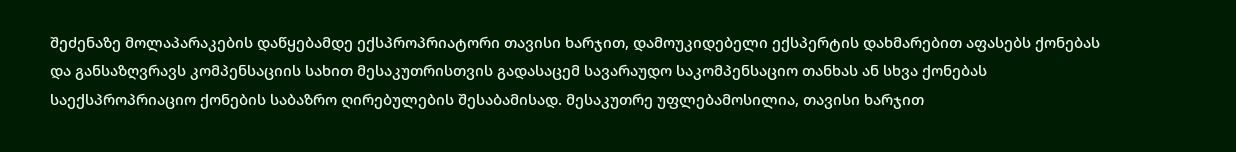შეძენაზე მოლაპარაკების დაწყებამდე ექსპროპრიატორი თავისი ხარჯით, დამოუკიდებელი ექსპერტის დახმარებით აფასებს ქონებას და განსაზღვრავს კომპენსაციის სახით მესაკუთრისთვის გადასაცემ სავარაუდო საკომპენსაციო თანხას ან სხვა ქონებას საექსპროპრიაციო ქონების საბაზრო ღირებულების შესაბამისად. მესაკუთრე უფლებამოსილია, თავისი ხარჯით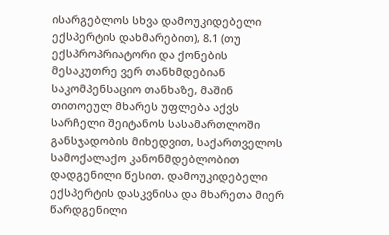ისარგებლოს სხვა დამოუკიდებელი ექსპერტის დახმარებით), 8.1 (თუ ექსპროპრიატორი და ქონების მესაკუთრე ვერ თანხმდებიან საკომპენსაციო თანხაზე, მაშინ თითოეულ მხარეს უფლება აქვს სარჩელი შეიტანოს სასამართლოში განსჯადობის მიხედვით, საქართველოს სამოქალაქო კანონმდებლობით დადგენილი წესით. დამოუკიდებელი ექსპერტის დასკვნისა და მხარეთა მიერ წარდგენილი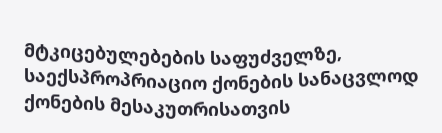მტკიცებულებების საფუძველზე, საექსპროპრიაციო ქონების სანაცვლოდ ქონების მესაკუთრისათვის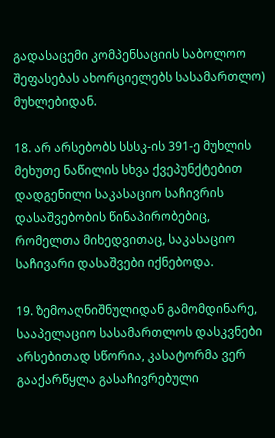გადასაცემი კომპენსაციის საბოლოო შეფასებას ახორციელებს სასამართლო) მუხლებიდან.

18. არ არსებობს სსსკ-ის 391-ე მუხლის მეხუთე ნაწილის სხვა ქვეპუნქტებით დადგენილი საკასაციო საჩივრის დასაშვებობის წინაპირობებიც, რომელთა მიხედვითაც, საკასაციო საჩივარი დასაშვები იქნებოდა.

19. ზემოაღნიშნულიდან გამომდინარე, სააპელაციო სასამართლოს დასკვნები არსებითად სწორია, კასატორმა ვერ გააქარწყლა გასაჩივრებული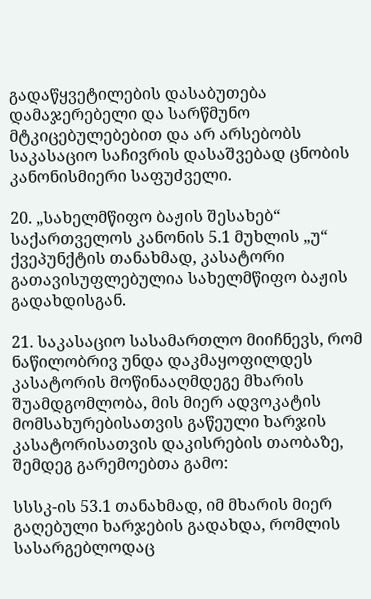გადაწყვეტილების დასაბუთება დამაჯერებელი და სარწმუნო მტკიცებულებებით და არ არსებობს საკასაციო საჩივრის დასაშვებად ცნობის კანონისმიერი საფუძველი.

20. „სახელმწიფო ბაჟის შესახებ“ საქართველოს კანონის 5.1 მუხლის „უ“ ქვეპუნქტის თანახმად, კასატორი გათავისუფლებულია სახელმწიფო ბაჟის გადახდისგან.

21. საკასაციო სასამართლო მიიჩნევს, რომ ნაწილობრივ უნდა დაკმაყოფილდეს კასატორის მოწინააღმდეგე მხარის შუამდგომლობა, მის მიერ ადვოკატის მომსახურებისათვის გაწეული ხარჯის კასატორისათვის დაკისრების თაობაზე, შემდეგ გარემოებთა გამო:

სსსკ-ის 53.1 თანახმად, იმ მხარის მიერ გაღებული ხარჯების გადახდა, რომლის სასარგებლოდაც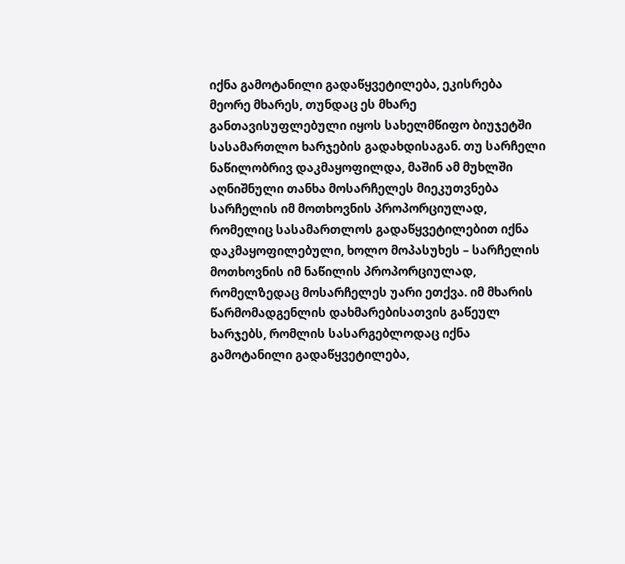იქნა გამოტანილი გადაწყვეტილება, ეკისრება მეორე მხარეს, თუნდაც ეს მხარე განთავისუფლებული იყოს სახელმწიფო ბიუჯეტში სასამართლო ხარჯების გადახდისაგან. თუ სარჩელი ნაწილობრივ დაკმაყოფილდა, მაშინ ამ მუხლში აღნიშნული თანხა მოსარჩელეს მიეკუთვნება სარჩელის იმ მოთხოვნის პროპორციულად, რომელიც სასამართლოს გადაწყვეტილებით იქნა დაკმაყოფილებული, ხოლო მოპასუხეს – სარჩელის მოთხოვნის იმ ნაწილის პროპორციულად, რომელზედაც მოსარჩელეს უარი ეთქვა. იმ მხარის წარმომადგენლის დახმარებისათვის გაწეულ ხარჯებს, რომლის სასარგებლოდაც იქნა გამოტანილი გადაწყვეტილება,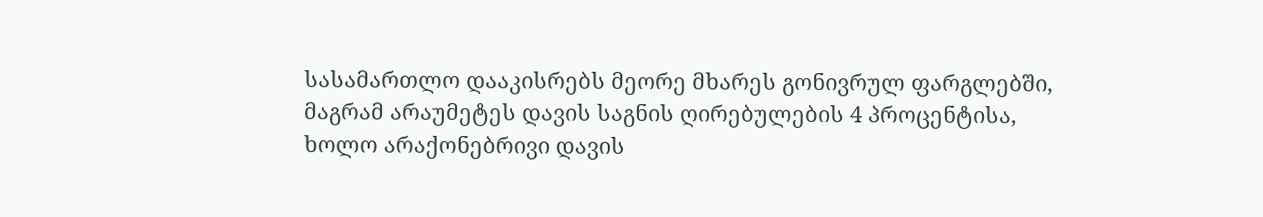სასამართლო დააკისრებს მეორე მხარეს გონივრულ ფარგლებში, მაგრამ არაუმეტეს დავის საგნის ღირებულების 4 პროცენტისა, ხოლო არაქონებრივი დავის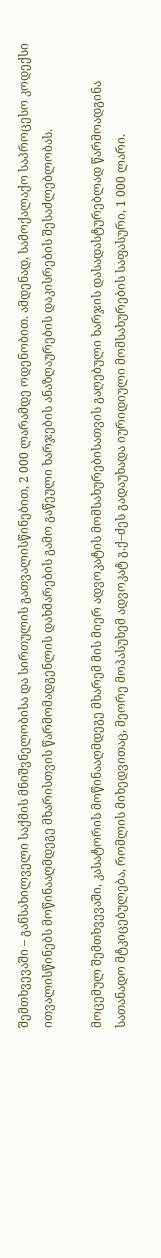შემთხვევაში – განსახილველი საქმის მნიშვნელობისა და სირთულის გათვალისწინებით, 2 000 ლარამდე ოდენობით. ამდენად, სამოქალაქო საპროცესო კოდექსი ითვალისწინებს მოწინააღმდეგე მხარისთვის წარმომადგენლის დახმარების გამო გაწეული ხარჯების ანაზღაურების დაკისრების შესაძლებლობას.

მოცემულ შემთხვევაში, კასატორის მოწინააღმდეგე მხარემ მის მიერ ადვოკატის მომსახურებისათვის გაღებული ხარჯის დასადასტურებლად წარმოადგინა სათანადო მტკიცებულება, რომლის მიხედვითაც, მეორე მოპასუხემ ადვოკატ გ.ქ–ძეს გადაუხადა იურიდიული მომსახურების საფასური, 1 000 ლარი.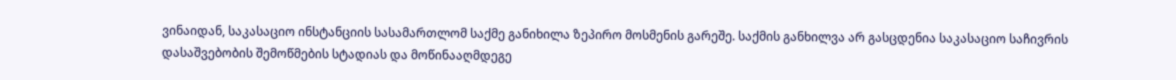ვინაიდან, საკასაციო ინსტანციის სასამართლომ საქმე განიხილა ზეპირო მოსმენის გარეშე. საქმის განხილვა არ გასცდენია საკასაციო საჩივრის დასაშვებობის შემოწმების სტადიას და მოწინააღმდეგე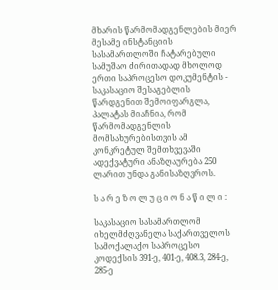მხარის წარმომადგენლების მიერ მესამე ინსტანციის სასამართლოში ჩატარებული სამუშაო ძირითადად მხოლოდ ერთი საპროცესო დოკუმენტის - საკასაციო შესაგებლის წარდგენით შემოიფარგლა, პალატას მიაჩნია, რომ წარმომადგენლის მომსახურებისთვის ამ კონკრეტულ შემთხვევაში ადექვატური ანაზღაურება 250 ლარით უნდა განისაზღვროს.

ს ა რ ე ზ ო ლ უ ც ი ო ნ ა წ ი ლ ი :

საკასაციო სასამართლომ იხელმძღვანელა საქართველოს სამოქალაქო საპროცესო კოდექსის 391-ე, 401-ე, 408.3, 284-ე, 285-ე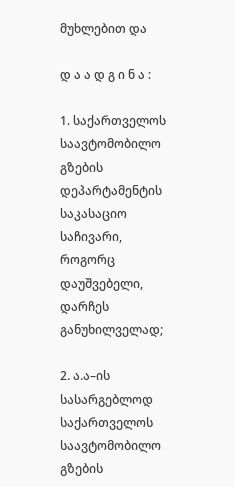მუხლებით და

დ ა ა დ გ ი ნ ა :

1. საქართველოს საავტომობილო გზების დეპარტამენტის საკასაციო საჩივარი, როგორც დაუშვებელი, დარჩეს განუხილველად;

2. ა.ა–ის სასარგებლოდ საქართველოს საავტომობილო გზების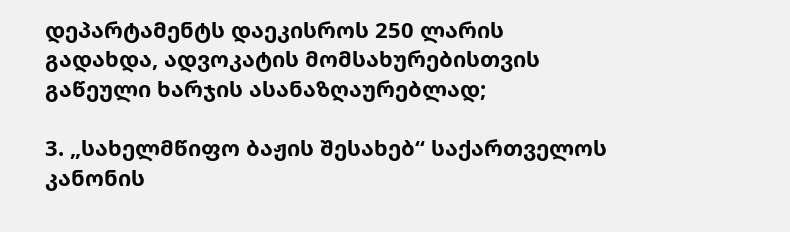დეპარტამენტს დაეკისროს 250 ლარის გადახდა, ადვოკატის მომსახურებისთვის გაწეული ხარჯის ასანაზღაურებლად;

3. „სახელმწიფო ბაჟის შესახებ“ საქართველოს კანონის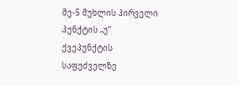მე-5 მუხლის პირველი პუნქტის „უ“ ქვეპუნქტის საფუძველზე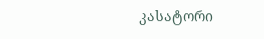კასატორი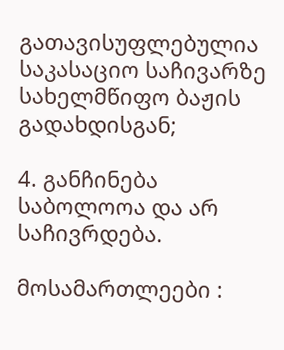გათავისუფლებულია საკასაციო საჩივარზე სახელმწიფო ბაჟის გადახდისგან;

4. განჩინება საბოლოოა და არ საჩივრდება.

მოსამართლეები :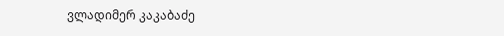ვლადიმერ კაკაბაძე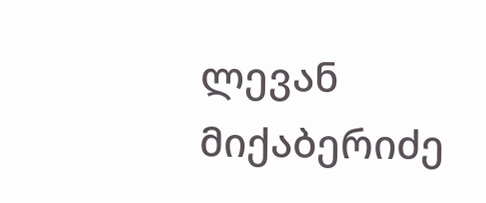ლევან მიქაბერიძე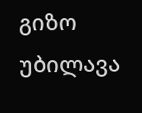გიზო უბილავა